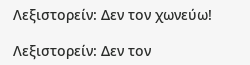Λεξιστορείν: Δεν τον χωνεύω!

Λεξιστορείν: Δεν τον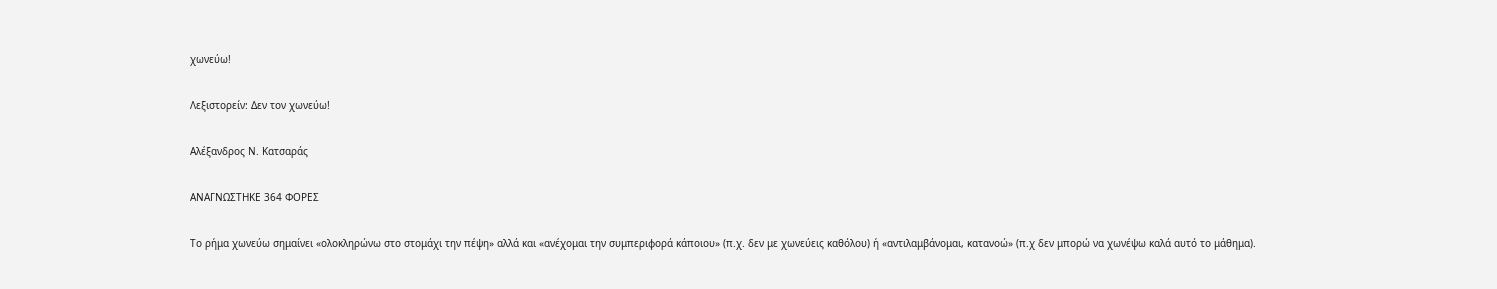χωνεύω!

Λεξιστορείν: Δεν τον χωνεύω!

Αλέξανδρος Ν. Κατσαράς

ΑΝΑΓΝΩΣΤΗΚΕ 364 ΦΟΡΕΣ

Το ρήμα χωνεύω σημαίνει «ολοκληρώνω στο στομάχι την πέψη» αλλά και «ανέχομαι την συμπεριφορά κάποιου» (π.χ. δεν με χωνεύεις καθόλου) ή «αντιλαμβάνομαι, κατανοώ» (π.χ δεν μπορώ να χωνέψω καλά αυτό το μάθημα).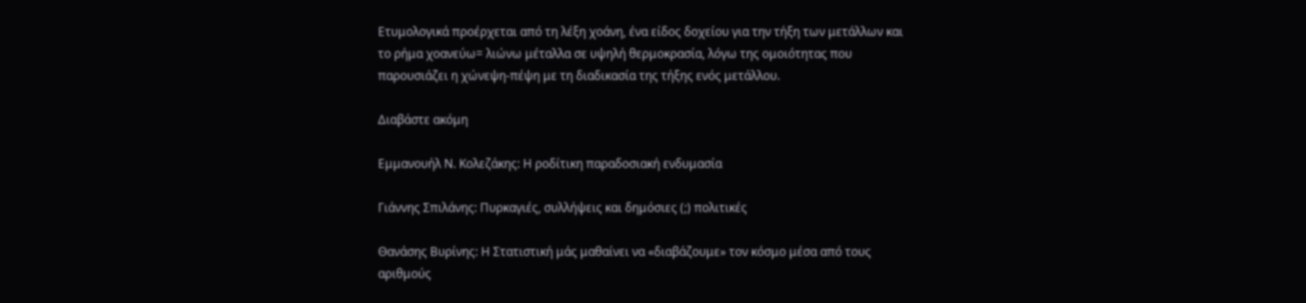Ετυμολογικά προέρχεται από τη λέξη χοάνη, ένα είδος δοχείου για την τήξη των μετάλλων και το ρήμα χοανεύω= λιώνω μέταλλα σε υψηλή θερμοκρασία, λόγω της ομοιότητας που παρουσιάζει η χώνεψη-πέψη με τη διαδικασία της τήξης ενός μετάλλου.

Διαβάστε ακόμη

Εμμανουήλ Ν. Κολεζάκης: Η ροδίτικη παραδοσιακή ενδυμασία

Γιάννης Σπιλάνης: Πυρκαγιές, συλλήψεις και δημόσιες (;) πολιτικές

Θανάσης Βυρίνης: Η Στατιστική μάς μαθαίνει να «διαβάζουμε» τον κόσμο μέσα από τους αριθμούς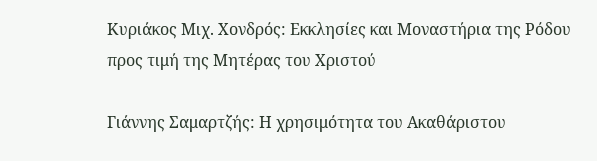Κυριάκος Μιχ. Χονδρός: Εκκλησίες και Μοναστήρια της Ρόδου προς τιμή της Μητέρας του Χριστού

Γιάννης Σαμαρτζής: Η χρησιμότητα του Ακαθάριστου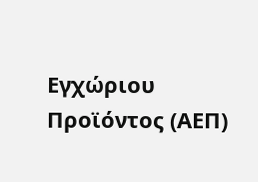Εγχώριου Προϊόντος (ΑΕΠ)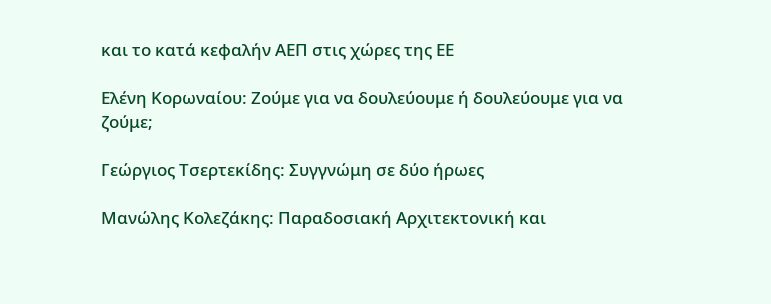και το κατά κεφαλήν ΑΕΠ στις χώρες της ΕΕ

Ελένη Κορωναίου: Ζούμε για να δουλεύουμε ή δουλεύουμε για να ζούμε;

Γεώργιος Τσερτεκίδης: Συγγνώμη σε δύο ήρωες

Μανώλης Κολεζάκης: Παραδοσιακή Αρχιτεκτονική και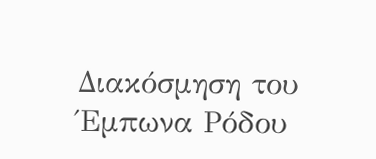Διακόσμηση του Έμπωνα Ρόδου